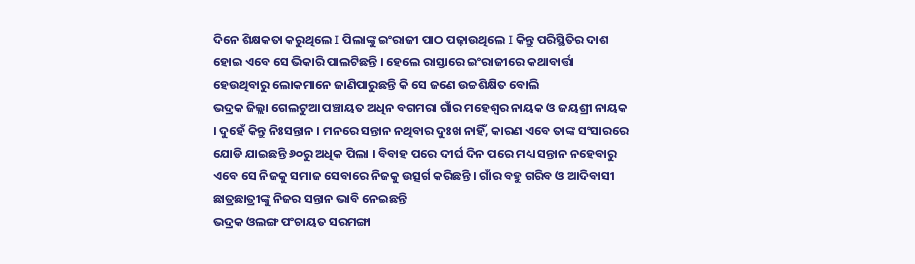ଦିନେ ଶିକ୍ଷକତା କରୁଥିଲେ I ପିଲାଙ୍କୁ ଇଂରାଜୀ ପାଠ ପଢ଼ାଉଥିଲେ I କିନ୍ତୁ ପରିସ୍ଥିତିର ଦାଶ ହୋଇ ଏବେ ସେ ଭିକାରି ପାଲଟିଛନ୍ତି । ହେଲେ ରାସ୍ତାରେ ଇଂରାଜୀରେ କଥାବାର୍ତ୍ତା ହେଉଥିବାରୁ ଲୋକମାନେ ଜାଣିପାରୁଛନ୍ତି କି ସେ ଜଣେ ଉଚ୍ଚଶିକ୍ଷିତ ବୋଲି
ଭଦ୍ରକ ଜିଲ୍ଲା ଗେଲଟୁଆ ପଞ୍ଚାୟତ ଅଧିନ ବଗମରା ଗାଁର ମହେଶ୍ବର ନାୟକ ଓ ଜୟଶ୍ରୀ ନାୟକ । ଦୁହେଁ କିନ୍ତୁ ନିଃସନ୍ତାନ । ମନରେ ସନ୍ତାନ ନଥିବାର ଦୁଃଖ ନାହିଁ, କାରଣ ଏବେ ତାଙ୍କ ସଂସାରରେ ଯୋଡି ଯାଇଛନ୍ତି ୬୦ରୁ ଅଧିକ ପିଲା । ବିବାହ ପରେ ଦୀର୍ଘ ଦିନ ପରେ ମଧ୍ୟ ସନ୍ତାନ ନହେବାରୁ ଏବେ ସେ ନିଜକୁ ସମାଜ ସେବାରେ ନିଜକୁ ଉତ୍ସର୍ଗ କରିଛନ୍ତି । ଗାଁର ବହୁ ଗରିବ ଓ ଆଦିବାସୀ ଛାତ୍ରଛାତ୍ରୀଙ୍କୁ ନିଜର ସନ୍ତାନ ଭାବି ନେଇଛନ୍ତି
ଭଦ୍ରକ ଓଲଙ୍ଗ ପଂଚାୟତ ସରମଙ୍ଗା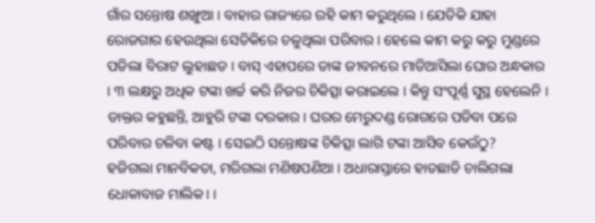ଗାଁର ସନ୍ତୋଷ ଶଙ୍ଖୁଆ । ବାହାର ରାଜ୍ୟରେ ରହି କାମ କରୁଥିଲେ । ଯେତିକି ଯାହା ରୋଜଗାର ହେଉଥିଲା ସେତିକିରେ ଚଳୁଥିଲା ପରିବାର । ହେଲେ କାମ କରୁ କରୁ ମୁଣ୍ଡରେ ପଡିଲା ବିରାଟ ଲୁହାଛଡ । ବାସ୍ ଏହାପରେ ତାଙ୍କ ଜୀବନରେ ମାଡିଆସିଲା ଘୋର ଅନ୍ଧକାର । ୩ ଲକ୍ଷରୁ ଅଧିକ ଟଙ୍କା ଖର୍ଚ୍ଚ କରି ନିଜର ଚିକିତ୍ସା କରାଇଲେ । କିନ୍ତୁ ସଂପୂର୍ଣ୍ଣ ସୁସ୍ଥ ହେଲେନି । ଡାକ୍ତର କହୁଛନ୍ତି, ଆହୁରି ଟଙ୍କା ଦରକାର । ଘରର ମେରୁଦଣ୍ଡ ରୋଗରେ ପଡିବା ପରେ ପରିବାର ଚଳିବା କଷ୍ଟ । ସେଇଠି ସନ୍ତୋଷଙ୍କ ଚିକିତ୍ସା ଲାଗି ଟଙ୍କା ଆସିବ କେଉଁଠୁ?
ହଜିଗଲା ମାନବିକତା, ମରିଗଲା ମଣିଷପଣିଆ । ଅଧାରାସ୍ତାରେ ହାତଛାଡି ଚାଲିଗଲା ଧୋକାବାଜ ମାଲିକ। ।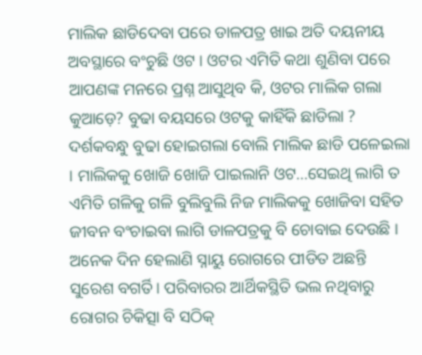ମାଲିକ ଛାଡିଦେବା ପରେ ଡାଳପତ୍ର ଖାଇ ଅତି ଦୟନୀୟ ଅବସ୍ଥାରେ ବଂଚୁଛି ଓଟ । ଓଟର ଏମିତି କଥା ଶୁଣିବା ପରେ ଆପଣଙ୍କ ମନରେ ପ୍ରଶ୍ନ ଆସୁଥିବ କି, ଓଟର ମାଲିକ ଗଲା କୁଆଡ଼େ? ବୁଢା ବୟସରେ ଓଟକୁ କାହିଁକି ଛାଡିଲା ? ଦର୍ଶକବନ୍ଧୁ ବୁଢା ହୋଇଗଲା ବୋଲି ମାଲିକ ଛାଡି ପଳେଇଲା । ମାଲିକକୁ ଖୋଜି ଖୋଜି ପାଇଲାନି ଓଟ...ସେଇଥି ଲାଗି ତ ଏମିତି ଗଳିକୁ ଗଳି ବୁଲିବୁଲି ନିଜ ମାଲିକକୁ ଖୋଜିବା ସହିତ ଜୀବନ ବଂଚାଇବା ଲାଗି ଡାଳପତ୍ରକୁ ବି ଚୋବାଇ ଦେଉଛି ।
ଅନେକ ଦିନ ହେଲାଣି ସ୍ନାୟୁ ରୋଗରେ ପୀଡିତ ଅଛନ୍ତି ସୁରେଶ ବଗର୍ତି। ପରିବାରର ଆର୍ଥିକସ୍ଥିତି ଭଲ ନଥିବାରୁ ରୋଗର ଚିକିତ୍ସା ବି ସଠିକ୍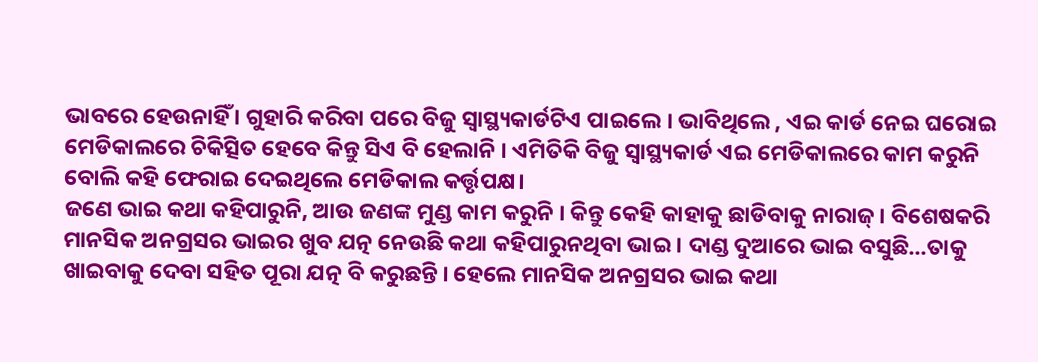ଭାବରେ ହେଉନାହିଁ । ଗୁହାରି କରିବା ପରେ ବିଜୁ ସ୍ୱାସ୍ଥ୍ୟକାର୍ଡଟିଏ ପାଇଲେ । ଭାବିଥିଲେ , ଏଇ କାର୍ଡ ନେଇ ଘରୋଇ ମେଡିକାଲରେ ଚିକିତ୍ସିତ ହେବେ କିନ୍ତୁ ସିଏ ବି ହେଲାନି । ଏମିତିକି ବିଜୁ ସ୍ୱାସ୍ଥ୍ୟକାର୍ଡ ଏଇ ମେଡିକାଲରେ କାମ କରୁନି ବୋଲି କହି ଫେରାଇ ଦେଇଥିଲେ ମେଡିକାଲ କର୍ତ୍ତୃପକ୍ଷ।
ଜଣେ ଭାଇ କଥା କହିପାରୁନି, ଆଉ ଜଣଙ୍କ ମୁଣ୍ଡ କାମ କରୁନି । କିନ୍ତୁ କେହି କାହାକୁ ଛାଡିବାକୁ ନାରାଜ୍ । ବିଶେଷକରି ମାନସିକ ଅନଗ୍ରସର ଭାଇର ଖୁବ ଯତ୍ନ ନେଉଛି କଥା କହିପାରୁନଥିବା ଭାଇ । ଦାଣ୍ଡ ଦୁଆରେ ଭାଇ ବସୁଛି...ତାକୁ ଖାଇବାକୁ ଦେବା ସହିତ ପୂରା ଯତ୍ନ ବି କରୁଛନ୍ତି । ହେଲେ ମାନସିକ ଅନଗ୍ରସର ଭାଇ କଥା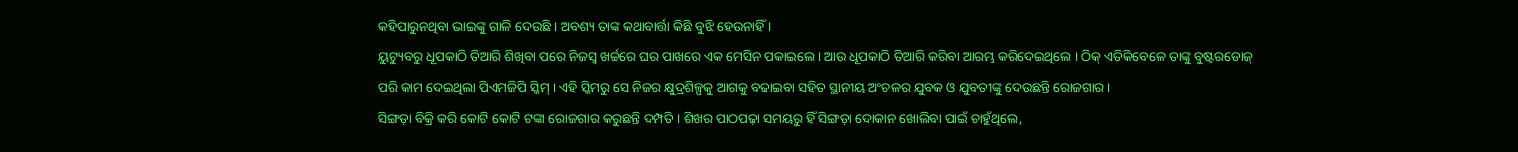କହିପାରୁନଥିବା ଭାଇଙ୍କୁ ଗାଳି ଦେଉଛି । ଅବଶ୍ୟ ତାଙ୍କ କଥାବାର୍ତ୍ତା କିଛି ବୁଝି ହେଉନାହିଁ ।
ୟୁଟ୍ୟୁବରୁ ଧୂପକାଠି ତିଆରି ଶିଖିବା ପରେ ନିଜସ୍ୱ ଖର୍ଚ୍ଚରେ ଘର ପାଖରେ ଏକ ମେସିନ ପକାଇଲେ । ଆଉ ଧୂପକାଠି ତିଆରି କରିବା ଆରମ୍ଭ କରିଦେଇଥିଲେ । ଠିକ୍ ଏତିକିବେଳେ ତାଙ୍କୁ ବୁଷ୍ଟରଡୋଜ୍ ପରି କାମ ଦେଇଥିଲା ପିଏମଜିପି ସ୍କିମ୍ । ଏହି ସ୍କିମରୁ ସେ ନିଜର କ୍ଷୁଦ୍ରଶିଳ୍ପକୁ ଆଗକୁ ବଢାଇବା ସହିତ ସ୍ଥାନୀୟ ଅଂଚଳର ଯୁବକ ଓ ଯୁବତୀଙ୍କୁ ଦେଉଛନ୍ତି ରୋଜଗାର ।
ସିଙ୍ଗଡ଼ା ବିକ୍ରି କରି କୋଟି କୋଟି ଟଙ୍କା ରୋଜଗାର କରୁଛନ୍ତି ଦମ୍ପତି । ଶିଖର ପାଠପଢ଼ା ସମୟରୁ ହିଁ ସିଙ୍ଗଡ଼ା ଦୋକାନ ଖୋଲିବା ପାଇଁ ଚାହୁଁଥିଲେ,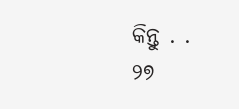କିନ୍ତୁ . .
୨୭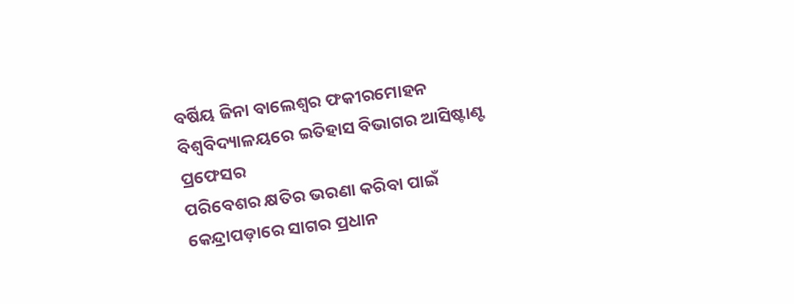ବର୍ଷିୟ ଜିନା ବାଲେଶ୍ୱର ଫକୀରମୋହନ ବିଶ୍ୱବିଦ୍ୟାଳୟରେ ଇତିହାସ ବିଭାଗର ଆସିଷ୍ଟାଣ୍ଟ ପ୍ରଫେସର
ପରିବେଶର କ୍ଷତିର ଭରଣା କରିବା ପାଇଁ କେନ୍ଦ୍ରାପଡ଼ାରେ ସାଗର ପ୍ରଧାନ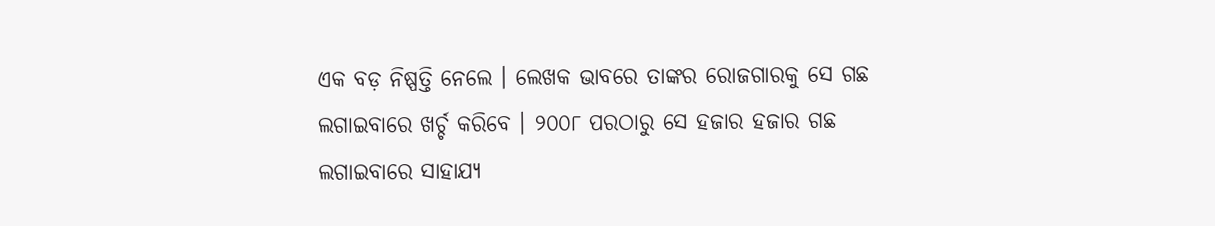ଏକ ବଡ଼ ନିଷ୍ପତ୍ତି ନେଲେ । ଲେଖକ ଭାବରେ ତାଙ୍କର ରୋଜଗାରକୁ ସେ ଗଛ ଲଗାଇବାରେ ଖର୍ଚ୍ଚ କରିବେ । ୨୦୦୮ ପରଠାରୁ ସେ ହଜାର ହଜାର ଗଛ ଲଗାଇବାରେ ସାହାଯ୍ୟ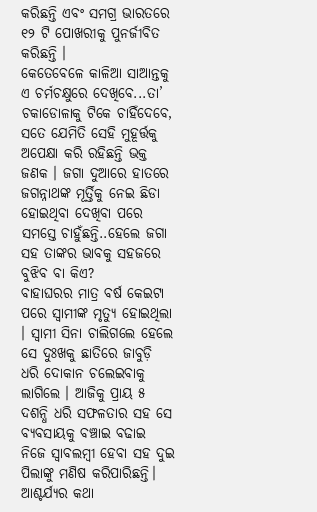କରିଛନ୍ତି ଏବଂ ସମଗ୍ର ଭାରତରେ ୧୨ ଟି ପୋଖରୀକୁ ପୁନର୍ଜୀବିତ କରିଛନ୍ତି ।
କେତେବେଳେ କାଳିଆ ସାଆନ୍ତକୁ ଏ ଚର୍ମଚକ୍ଷୁରେ ଦେଖିବେ...ତା’ ଚକାଡୋଳାକୁ ଟିକେ ଚାହିଁଦେବେ, ସତେ ଯେମିତି ସେହି ମୁହୂର୍ତ୍ତକୁ ଅପେକ୍ଷା କରି ରହିଛନ୍ତି ଭକ୍ତ ଜଣକ । ଜଗା ଦୁଆରେ ହାତରେ ଜଗନ୍ନାଥଙ୍କ ମୂର୍ତ୍ତିକୁ ନେଇ ଛିଡା ହୋଇଥିବା ଦେଖିବା ପରେ ସମସ୍ତେ ଚାହୁଁଛନ୍ତି..ହେଲେ ଜଗା ସହ ତାଙ୍କର ଭାବକୁ ସହଜରେ ବୁଝିବ ବା କିଏ?
ବାହାଘରର ମାତ୍ର ବର୍ଷ କେଇଟା ପରେ ସ୍ୱାମୀଙ୍କ ମୃତ୍ୟୁ ହୋଇଥିଲା । ସ୍ୱାମୀ ସିନା ଚାଲିଗଲେ ହେଲେ ସେ ଦୁଃଖକୁ ଛାତିରେ ଜାବୁଡ଼ି ଧରି ଦୋକାନ ଚଲେଇବାକୁ ଲାଗିଲେ । ଆଜିକୁ ପ୍ରାୟ ୫ ଦଶନ୍ଧି ଧରି ସଫଳତାର ସହ ସେ ବ୍ୟବସାୟକୁ ବଞ୍ଚାଇ ବଢାଇ ନିଜେ ସ୍ବାବଲମ୍ବୀ ହେବା ସହ ଦୁଇ ପିଲାଙ୍କୁ ମଣିଷ କରିପାରିଛନ୍ତି। ଆଶ୍ଚର୍ଯ୍ୟର କଥା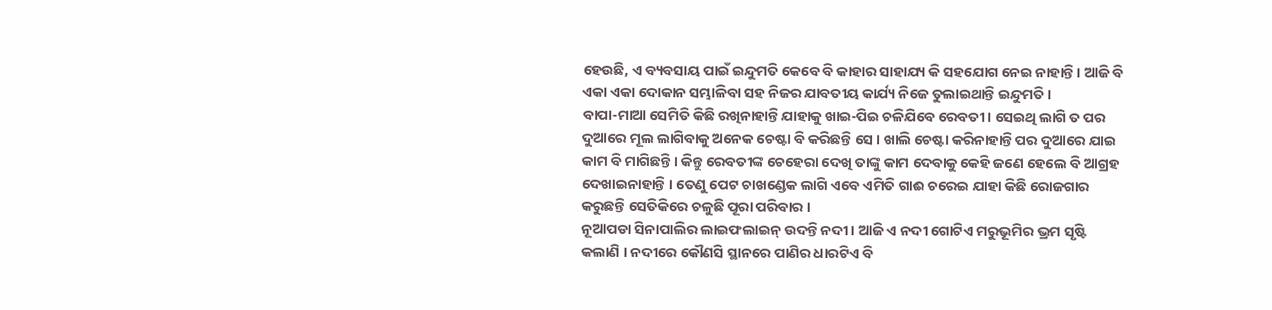ହେଉଛି, ଏ ବ୍ୟବସାୟ ପାଇଁ ଇନ୍ଦୁମତି କେବେ ବି କାହାର ସାହାଯ୍ୟ କି ସହଯୋଗ ନେଇ ନାହାନ୍ତି। ଆଜି ବି ଏକା ଏକା ଦୋକାନ ସମ୍ଭାଳିବା ସହ ନିଜର ଯାବତୀୟ କାର୍ଯ୍ୟ ନିଜେ ତୁଲାଇଥାନ୍ତି ଇନ୍ଦୁମତି ।
ବାପା-ମାଆ ସେମିତି କିଛି ରଖିନାହାନ୍ତି ଯାହାକୁ ଖାଇ-ପିଇ ଚଳିଯିବେ ରେବତୀ । ସେଇଥି ଲାଗି ତ ପର ଦୁଆରେ ମୂଲ ଲାଗିବାକୁ ଅନେକ ଚେଷ୍ଟା ବି କରିଛନ୍ତି ସେ । ଖାଲି ଚେଷ୍ଟା କରିନାହାନ୍ତି ପର ଦୁଆରେ ଯାଇ କାମ ବି ମାଗିଛନ୍ତି । କିନ୍ତୁ ରେବତୀଙ୍କ ଚେହେରା ଦେଖି ତାଙ୍କୁ କାମ ଦେବାକୁ କେହି ଜଣେ ହେଲେ ବି ଆଗ୍ରହ ଦେଖାଇନାହାନ୍ତି । ତେଣୁ ପେଟ ଚାଖଣ୍ଡେକ ଲାଗି ଏବେ ଏମିତି ଗାଈ ଚରେଇ ଯାହା କିଛି ରୋଜଗାର କରୁଛନ୍ତି ସେତିକିରେ ଚଳୁଛି ପୂରା ପରିବାର ।
ନୂଆପଡା ସିନାପାଲିର ଲାଇଫଲାଇନ୍ ଉଦନ୍ତି ନଦୀ । ଆଜି ଏ ନଦୀ ଗୋଟିଏ ମରୁଭୂମିର ଭ୍ରମ ସୃଷ୍ଟି କଲାଣି । ନଦୀରେ କୌଣସି ସ୍ଥାନରେ ପାଣିର ଧାରଟିଏ ବି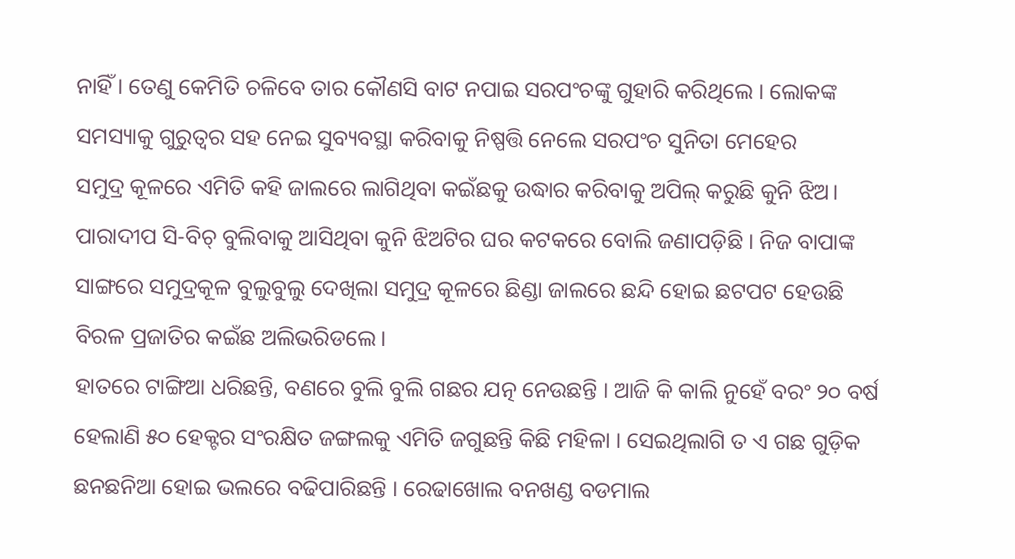ନାହିଁ । ତେଣୁ କେମିତି ଚଳିବେ ତାର କୌଣସି ବାଟ ନପାଇ ସରପଂଚଙ୍କୁ ଗୁହାରି କରିଥିଲେ । ଲୋକଙ୍କ ସମସ୍ୟାକୁ ଗୁରୁତ୍ୱର ସହ ନେଇ ସୁବ୍ୟବସ୍ଥା କରିବାକୁ ନିଷ୍ପତ୍ତି ନେଲେ ସରପଂଚ ସୁନିତା ମେହେର
ସମୁଦ୍ର କୂଳରେ ଏମିତି କହି ଜାଲରେ ଲାଗିଥିବା କଇଁଛକୁ ଉଦ୍ଧାର କରିବାକୁ ଅପିଲ୍ କରୁଛି କୁନି ଝିଅ। ପାରାଦୀପ ସି-ବିଚ୍ ବୁଲିବାକୁ ଆସିଥିବା କୁନି ଝିଅଟିର ଘର କଟକରେ ବୋଲି ଜଣାପଡ଼ିଛି । ନିଜ ବାପାଙ୍କ ସାଙ୍ଗରେ ସମୁଦ୍ରକୂଳ ବୁଲୁବୁଲୁ ଦେଖିଲା ସମୁଦ୍ର କୂଳରେ ଛିଣ୍ଡା ଜାଲରେ ଛନ୍ଦି ହୋଇ ଛଟପଟ ହେଉଛି ବିରଳ ପ୍ରଜାତିର କଇଁଛ ଅଲିଭରିଡଲେ।
ହାତରେ ଟାଙ୍ଗିଆ ଧରିଛନ୍ତି, ବଣରେ ବୁଲି ବୁଲି ଗଛର ଯତ୍ନ ନେଉଛନ୍ତି । ଆଜି କି କାଲି ନୁହେଁ ବରଂ ୨୦ ବର୍ଷ ହେଲାଣି ୫୦ ହେକ୍ଟର ସଂରକ୍ଷିତ ଜଙ୍ଗଲକୁ ଏମିତି ଜଗୁଛନ୍ତି କିଛି ମହିଳା । ସେଇଥିଲାଗି ତ ଏ ଗଛ ଗୁଡ଼ିକ ଛନଛନିଆ ହୋଇ ଭଲରେ ବଢିପାରିଛନ୍ତି । ରେଢାଖୋଲ ବନଖଣ୍ଡ ବଡମାଲ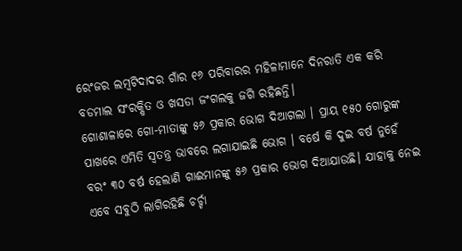ରେଂଜର ଲମ୍ବଟିଦାଦର ଗାଁର ୧୬ ପରିବାରର ମହିଳାମାନେ ଦିନରାତି ଏକ କରି ବଡମାଲ ସଂରକ୍ଷିତ ଓ ଖସଡା ଜଂଗଲକୁ ଜଗି ରହିଛନ୍ତି।
ଗୋଶାଳାରେ ଗୋ-ମାତାଙ୍କୁ ୫୬ ପ୍ରକାର ଭୋଗ ଦିଆଗଲା । ପ୍ରାୟ ୧୫୦ ଗୋରୁଙ୍କ ପାଖରେ ଏମିତି ସ୍ୱତନ୍ତ୍ର ଭାବରେ ଲଗାଯାଇଛି ଭୋଗ । ବର୍ଷେ କି ଦୁଇ ବର୍ଷ ନୁହେଁ ବରଂ ୩୦ ବର୍ଷ ହେଲାଣି ଗାଈମାନଙ୍କୁ ୫୬ ପ୍ରକାର ଭୋଗ ଦିଆଯାଉଛି। ଯାହାକୁ ନେଇ ଏବେ ସବୁଠି ଲାଗିରହିଛି ଚର୍ଚ୍ଚା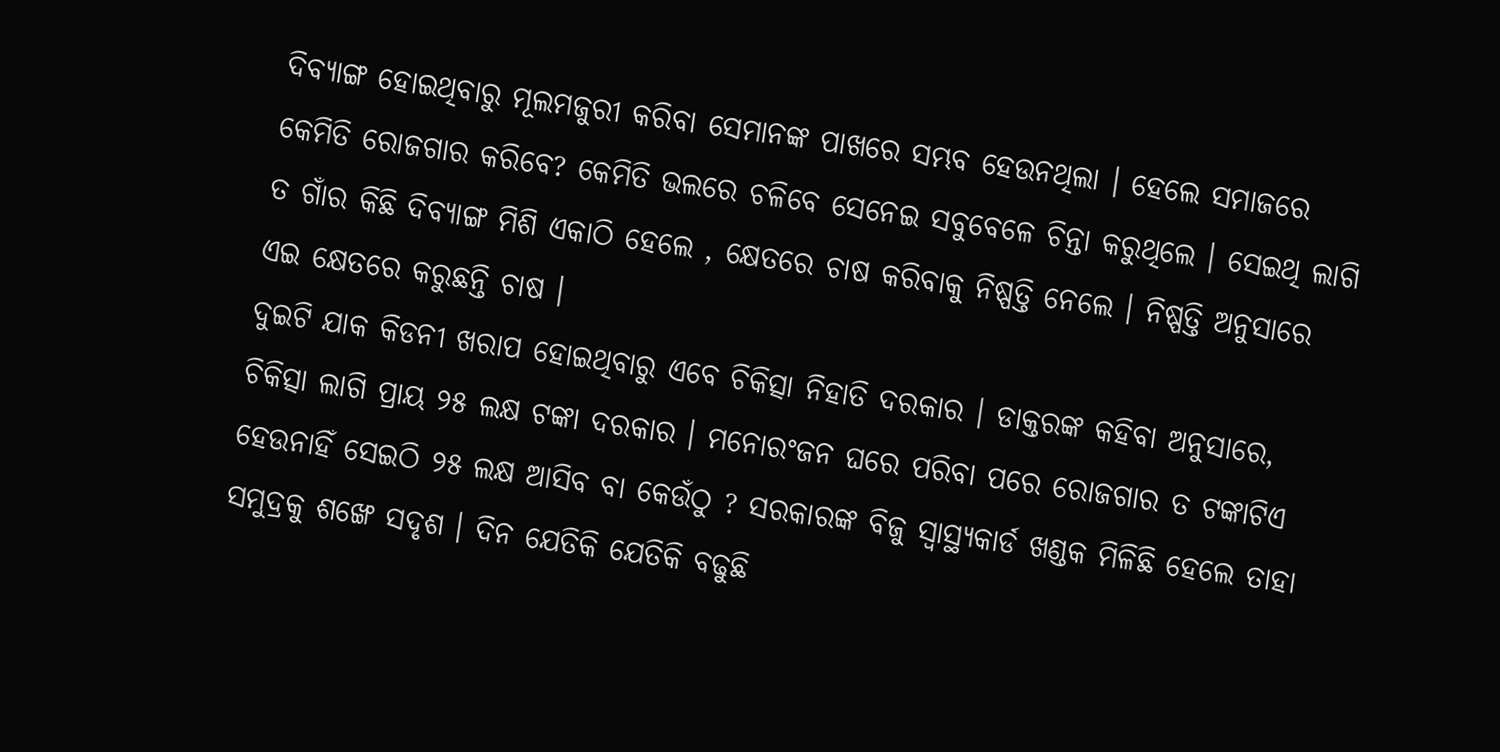ଦିବ୍ୟାଙ୍ଗ ହୋଇଥିବାରୁ ମୂଲମଜୁରୀ କରିବା ସେମାନଙ୍କ ପାଖରେ ସମ୍ଭବ ହେଉନଥିଲା । ହେଲେ ସମାଜରେ କେମିତି ରୋଜଗାର କରିବେ? କେମିତି ଭଲରେ ଚଳିବେ ସେନେଇ ସବୁବେଳେ ଚିନ୍ତା କରୁଥିଲେ । ସେଇଥି ଲାଗି ତ ଗାଁର କିଛି ଦିବ୍ୟାଙ୍ଗ ମିଶି ଏକାଠି ହେଲେ , କ୍ଷେତରେ ଚାଷ କରିବାକୁ ନିଷ୍ପତ୍ତି ନେଲେ । ନିଷ୍ପତ୍ତି ଅନୁସାରେ ଏଇ କ୍ଷେତରେ କରୁଛନ୍ତି ଚାଷ ।
ଦୁଇଟି ଯାକ କିଡନୀ ଖରାପ ହୋଇଥିବାରୁ ଏବେ ଚିକିତ୍ସା ନିହାତି ଦରକାର । ଡାକ୍ତରଙ୍କ କହିବା ଅନୁସାରେ, ଚିକିତ୍ସା ଲାଗି ପ୍ରାୟ ୨୫ ଲକ୍ଷ ଟଙ୍କା ଦରକାର । ମନୋରଂଜନ ଘରେ ପରିବା ପରେ ରୋଜଗାର ତ ଟଙ୍କାଟିଏ ହେଉନାହିଁ ସେଇଠି ୨୫ ଲକ୍ଷ ଆସିବ ବା କେଉଁଠୁ ? ସରକାରଙ୍କ ବିଜୁ ସ୍ୱାସ୍ଥ୍ୟକାର୍ଡ ଖଣ୍ଡକ ମିଳିଛି ହେଲେ ତାହା ସମୁଦ୍ରକୁ ଶଙ୍ଖେ ସଦୃଶ । ଦିନ ଯେତିକି ଯେତିକି ବଢୁଛି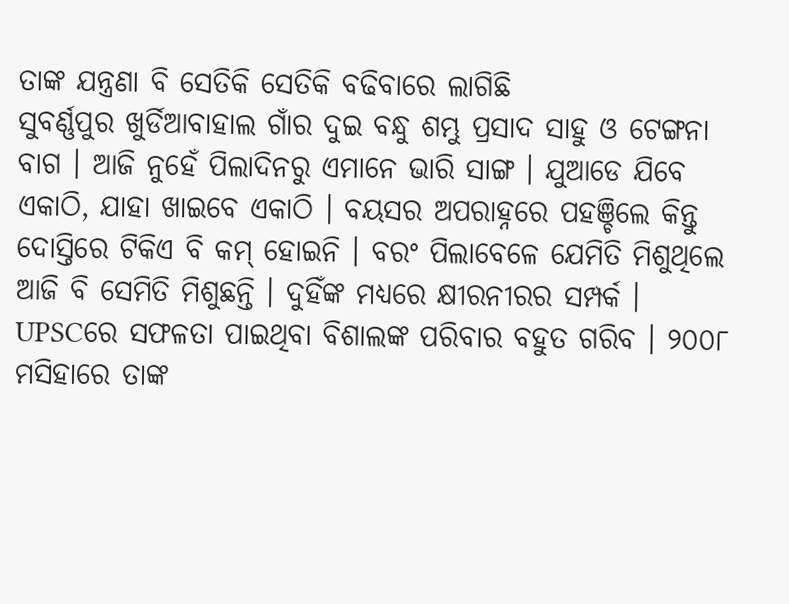ତାଙ୍କ ଯନ୍ତ୍ରଣା ବି ସେତିକି ସେତିକି ବଢିବାରେ ଲାଗିଛି
ସୁବର୍ଣ୍ଣପୁର ଖୁର୍ଡିଆବାହାଲ ଗାଁର ଦୁଇ ବନ୍ଧୁ ଶମ୍ଭୁ ପ୍ରସାଦ ସାହୁ ଓ ଟେଙ୍ଗନା ବାଗ । ଆଜି ନୁହେଁ ପିଲାଦିନରୁ ଏମାନେ ଭାରି ସାଙ୍ଗ । ଯୁଆଡେ ଯିବେ ଏକାଠି, ଯାହା ଖାଇବେ ଏକାଠି । ବୟସର ଅପରାହ୍ନରେ ପହଞ୍ଚିଲେ କିନ୍ତୁ ଦୋସ୍ତିରେ ଟିକିଏ ବି କମ୍ ହୋଇନି । ବରଂ ପିଲାବେଳେ ଯେମିତି ମିଶୁଥିଲେ ଆଜି ବି ସେମିତି ମିଶୁଛନ୍ତି । ଦୁହିଁଙ୍କ ମଧ୍ୟରେ କ୍ଷୀରନୀରର ସମ୍ପର୍କ ।
UPSCରେ ସଫଳତା ପାଇଥିବା ବିଶାଲଙ୍କ ପରିବାର ବହୁତ ଗରିବ । ୨୦୦୮ ମସିହାରେ ତାଙ୍କ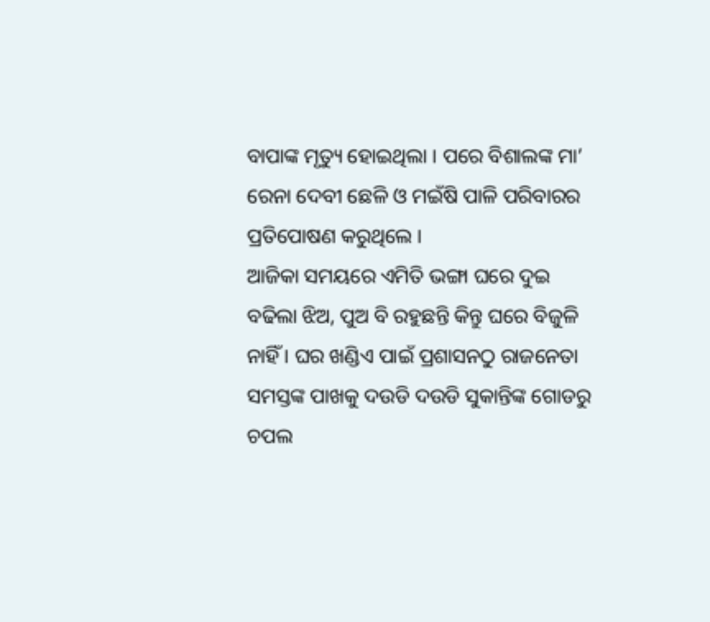ବାପାଙ୍କ ମୃତ୍ୟୁ ହୋଇଥିଲା । ପରେ ବିଶାଲଙ୍କ ମା’ ରେନା ଦେବୀ ଛେଳି ଓ ମଇଁଷି ପାଳି ପରିବାରର ପ୍ରତିପୋଷଣ କରୁଥିଲେ ।
ଆଜିକା ସମୟରେ ଏମିତି ଭଙ୍ଗା ଘରେ ଦୁଇ ବଢିଲା ଝିଅ, ପୁଅ ବି ରହୁଛନ୍ତି କିନ୍ତୁ ଘରେ ବିଜୁଳି ନାହିଁ । ଘର ଖଣ୍ଡିଏ ପାଇଁ ପ୍ରଶାସନଠୁ ରାଜନେତା ସମସ୍ତଙ୍କ ପାଖକୁ ଦଉଡି ଦଉଡି ସୁକାନ୍ତିଙ୍କ ଗୋଡରୁ ଚପଲ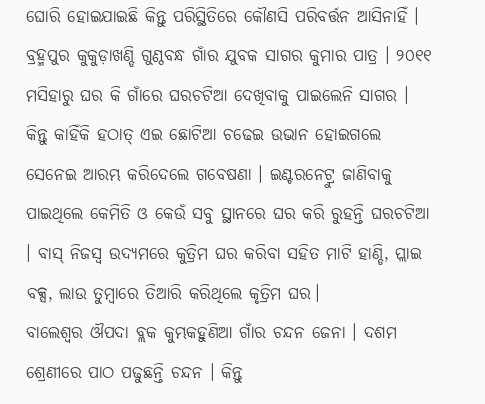ଘୋରି ହୋଇଯାଇଛି କିନ୍ତୁ ପରିସ୍ଥିତିରେ କୌଣସି ପରିବର୍ତ୍ତନ ଆସିନାହିଁ ।
ବ୍ରହ୍ମପୁର କୁକୁଡ଼ାଖଣ୍ଡି ଗୁଣ୍ଠବନ୍ଧ ଗାଁର ଯୁବକ ସାଗର କୁମାର ପାତ୍ର । ୨୦୧୧ ମସିହାରୁ ଘର କି ଗାଁରେ ଘରଚଟିଆ ଦେଖିବାକୁ ପାଇଲେନି ସାଗର । କିନ୍ତୁ କାହିଁକି ହଠାତ୍ ଏଇ ଛୋଟିଆ ଚଢେଇ ଉଭାନ ହୋଇଗଲେ ସେନେଇ ଆରମ୍ଭ କରିଦେଲେ ଗବେଷଣା । ଇଣ୍ଟରନେଟ୍ରୁ ଜାଣିବାକୁ ପାଇଥିଲେ କେମିତି ଓ କେଉଁ ସବୁ ସ୍ଥାନରେ ଘର କରି ରୁହନ୍ତି ଘରଚଟିଆ । ବାସ୍ ନିଜସ୍ୱ ଉଦ୍ୟମରେ କୁତ୍ରିମ ଘର କରିବା ସହିତ ମାଟି ହାଣ୍ଡି, ପ୍ଲାଇ ବକ୍ସ, ଲାଉ ତୁମ୍ବାରେ ତିଆରି କରିଥିଲେ କୃତ୍ରିମ ଘର।
ବାଲେଶ୍ୱର ଔପଦା ବ୍ଲକ କୁମ୍ଭକହୁଣିଆ ଗାଁର ଚନ୍ଦନ ଜେନା । ଦଶମ ଶ୍ରେଣୀରେ ପାଠ ପଢୁଛନ୍ତି ଚନ୍ଦନ । କିନ୍ତୁ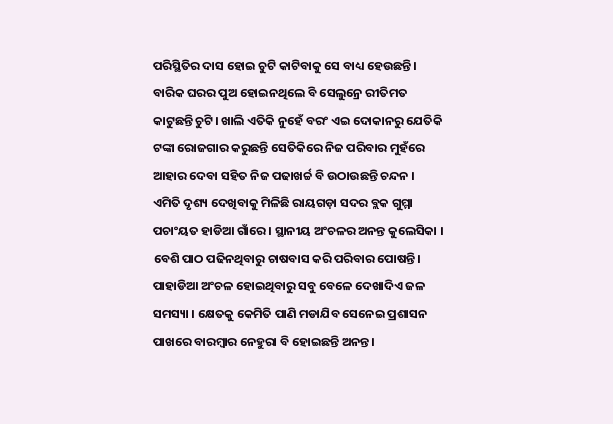ପରିସ୍ଥିତିର ଦାସ ହୋଇ ଚୁଟି କାଟିବାକୁ ସେ ବାଧ୍ୟ ହେଉଛନ୍ତି । ବାରିକ ଘରର ପୁଅ ହୋଇନଥିଲେ ବି ସେଲୁନ୍ରେ ରୀତିମତ କାଟୁଛନ୍ତି ଚୁଟି। ଖାଲି ଏତିକି ନୁହେଁ ବରଂ ଏଇ ଦୋକାନରୁ ଯେତିକି ଟଙ୍କା ରୋଜଗାର କରୁଛନ୍ତି ସେତିକିରେ ନିଜ ପରିବାର ମୁହଁରେ ଆହାର ଦେବା ସହିତ ନିଜ ପଢାଖର୍ଚ୍ଚ ବି ଉଠାଉଛନ୍ତି ଚନ୍ଦନ ।
ଏମିତି ଦୃଶ୍ୟ ଦେଖିବାକୁ ମିଳିଛି ରାୟଗଡ଼ା ସଦର ବ୍ଲକ ଗୁମ୍ମା ପଚାଂୟତ ହାଡିଆ ଗାଁରେ । ସ୍ଥାନୀୟ ଅଂଚଳର ଅନନ୍ତ କୁଲେସିକା । ବେଶି ପାଠ ପଢିନଥିବାରୁ ଚାଷବାସ କରି ପରିବାର ପୋଷନ୍ତି। ପାହାଡିଆ ଅଂଚଳ ହୋଇଥିବାରୁ ସବୁ ବେଳେ ଦେଖାଦିଏ ଜଳ ସମସ୍ୟା । କ୍ଷେତକୁ କେମିତି ପାଣି ମଡାଯିବ ସେନେଇ ପ୍ରଶାସନ ପାଖରେ ବାରମ୍ବାର ନେହୁରା ବି ହୋଇଛନ୍ତି ଅନନ୍ତ ।